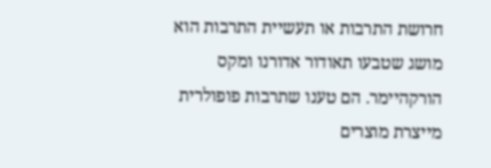חרושת התרבות או תעשיית התרבות הוא מושג שטבעו תאודור אדורנו ומקס הורקהיימר. הם טענו שתרבות פופולרית מייצרת מוצרים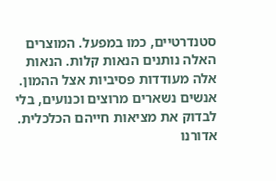סטנדרטיים, כמו במפעל. המוצרים האלה נותנים הנאות קלות. הנאות אלה מעודדות פסיביות אצל ההמון. אנשים נשארים מרוצים וכנועים, בלי לבדוק את מציאות חייהם הכלכלית.
אדורנו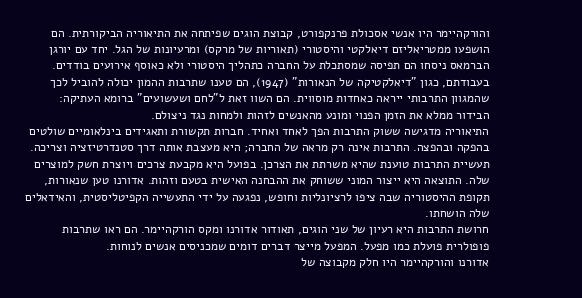והורקהיימר היו אנשי אסכולת פרנקפורט, קבוצת הוגים שפיתחה את התיאוריה הביקורתית. הם הושפעו ממטריאליזם דיאלקטי והיסטורי (תאוריות של מרקס) ומרעיונות של הגל. יחד עם יורגן הברמאס ניסחו הם תפיסה שמסתכלת על החברה כתהליך היסטורי ולא כאוסף אירועים בודדים. בעבודתם, כגון "דיאלקטיקה של הנאורות" (1947), הם טענו שתרבות ההמון יכולה להוביל לכך שהמגוון התרבותי ייראה כאחדות מוסווית. הם השוו זאת ל"לחם ושעשועים" ברומא העתיקה: הבידור ממלא את הזמן הפנוי ומונע מהאנשים לזהות ולמחות נגד ניצולם.
התיאוריה מדגישה ששוק התרבות הפך לאחד ואחיד. חברות תקשורת ותאגידים בינלאומיים שולטים בהפקה ובהפצה. התרבות אינה רק מראה של החברה; היא מעצבת אותה דרך סטנדרטיזציה וצריכה. תעשיית התרבות טוענת שהיא משרתת את הצרכן. בפועל היא מקבעת צרכים ויוצרת חשק למוצרים שלה. התוצאה היא ייצור המוני ששוחק את ההבחנה האישית בטעם וזהות. אדורנו טען שנאורות, תקופת ההיסטוריה שבה ציפו לרציונליות וחופש, נפגעה על ידי התעשייה הקפיטליסטית, והאידאלים שלה הושחתו.
חרושת התרבות היא רעיון של שני הוגים, תאודור אדורנו ומקס הורקהיימר. הם ראו שתרבות פופולרית פועלת כמו מפעל. המפעל מייצר דברים דומים שמכניסים אנשים לנוחות.
אדורנו והורקהיימר היו חלק מקבוצה של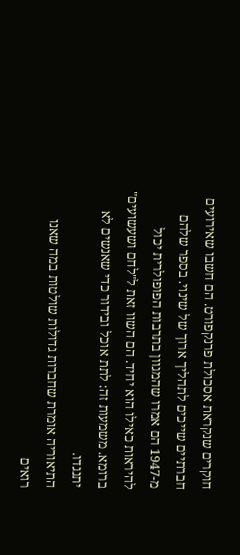חוקרים שנקראת אסכולת פרנקפורט. הם חשבו שאירועים חברתיים שייכים לתהליך ארוך של שינוי. בספר שלהם מ-1947 הם אמרו שהמגוון בתרבות הפופולרית יכול להיראות כאילו הוא יחיד. הם השוו זאת ל"לחם ושעשועים" ברומא. משמעות זה: לתת אוכל ובידור כדי שאנשים לא יתנגדו.
התיאוריה אומרת שחברות גדולות שולטות במה שאנו רואים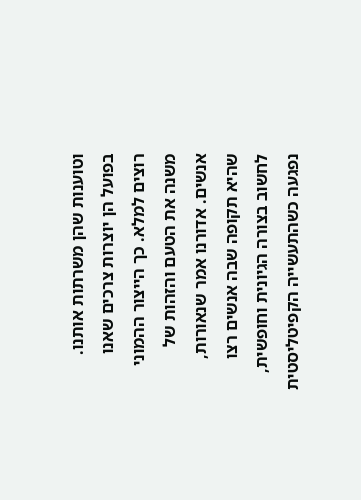וטוענות שהן משרתות אותנו. בפועל הן יוצרות צרכים שאנו רוצים למלא. כך הייצור ההמוני משנה את הטעם והזהות של אנשים. אדורנו אמר שנאורות, שהיא תקופה שבה אנשים רצו לחשוב בצורה הגיונית וחופשית, נפגעה כשהתעשייה הקפיטליסטית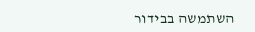השתמשה בבידור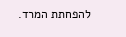להפחתת המרד.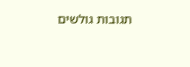תגובות גולשים